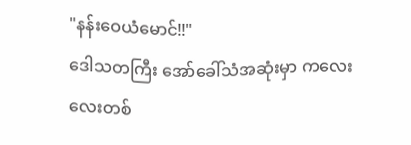"နန်းဝေယံမောင်!!"
ဒေါသတကြီး အော်ခေါ်သံအဆုံးမှာ ကလေးလေးတစ်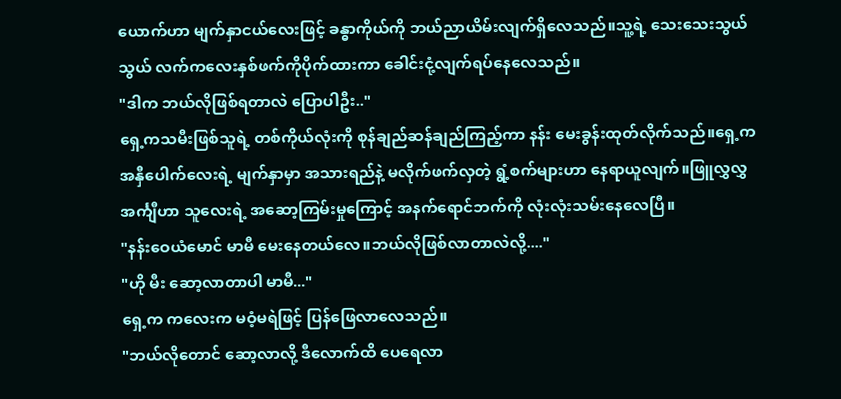ယောက်ဟာ မျက်နှာငယ်လေးဖြင့် ခန္ဓာကိုယ်ကို ဘယ်ညာယိမ်းလျက်ရှိလေသည်။သူ့ရဲ့ သေးသေးသွယ်သွယ် လက်ကလေးနှစ်ဖက်ကိုပိုက်ထားကာ ခေါင်းငုံ့လျက်ရပ်နေလေသည်။
"ဒါက ဘယ်လိုဖြစ်ရတာလဲ ပြောပါဦး.."
ရှေ့ကသမီးဖြစ်သူရဲ့ တစ်ကိုယ်လုံးကို စုန်ချည်ဆန်ချည်ကြည့်ကာ နန်း မေးခွန်းထုတ်လိုက်သည်။ရှေ့က အနှီပေါက်လေးရဲ့ မျက်နှာမှာ အသားရည်နဲ့ မလိုက်ဖက်လှတဲ့ ရွံ့စက်များဟာ နေရာယူလျက်။ဖြူလွှလွှ အင်္ကျီဟာ သူလေးရဲ့ အဆော့ကြမ်းမှုကြောင့် အနက်ရောင်ဘက်ကို လုံးလုံးသမ်းနေလေပြီ။
"နန်းဝေယံမောင် မာမီ မေးနေတယ်လေ။ဘယ်လိုဖြစ်လာတာလဲလို့...."
"ဟို မီး ဆော့လာတာပါ မာမီ..."
ရှေ့က ကလေးက မဝံ့မရဲဖြင့် ပြန်ဖြေလာလေသည်။
"ဘယ်လိုတောင် ဆော့လာလို့ ဒီလောက်ထိ ပေရေလာ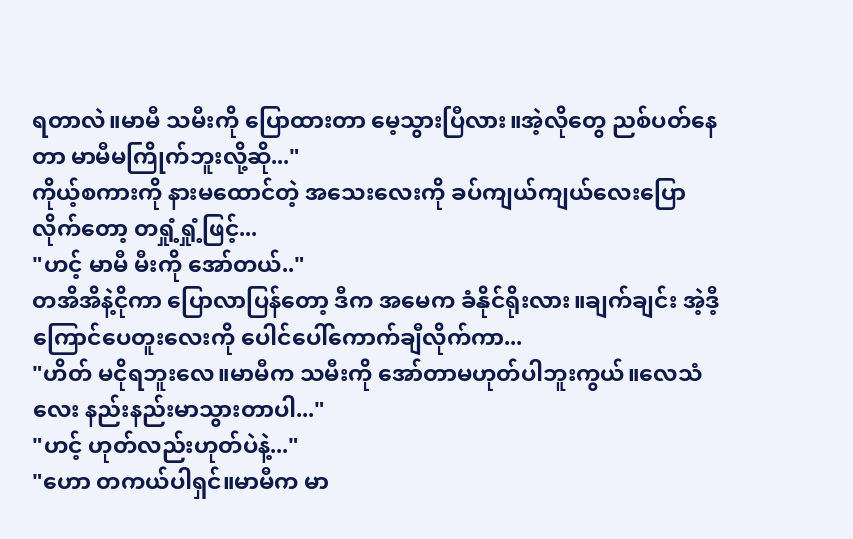ရတာလဲ။မာမီ သမီးကို ပြောထားတာ မေ့သွားပြီလား။အဲ့လိုတွေ ညစ်ပတ်နေတာ မာမီမကြိုက်ဘူးလို့ဆို..."
ကိုယ့်စကားကို နားမထောင်တဲ့ အသေးလေးကို ခပ်ကျယ်ကျယ်လေးပြောလိုက်တော့ တရှုံ့ရှုံ့ဖြင့်...
"ဟင့် မာမီ မီးကို အော်တယ်.."
တအိအိနဲ့ငိုကာ ပြောလာပြန်တော့ ဒီက အမေက ခံနိုင်ရိုးလား။ချက်ချင်း အဲ့ဒီ့ကြောင်ပေတူးလေးကို ပေါင်ပေါ်ကောက်ချီလိုက်ကာ...
"ဟိတ် မငိုရဘူးလေ။မာမီက သမီးကို အော်တာမဟုတ်ပါဘူးကွယ်။လေသံလေး နည်းနည်းမာသွားတာပါ..."
"ဟင့် ဟုတ်လည်းဟုတ်ပဲနဲ့..."
"ဟော တကယ်ပါရှင်။မာမီက မာ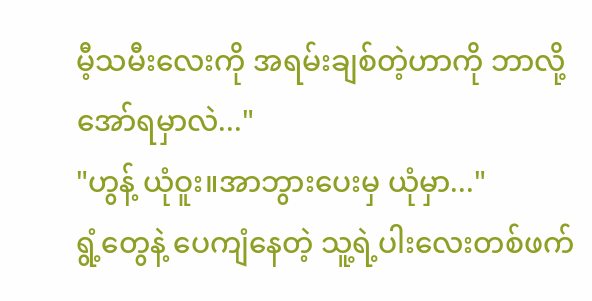မီ့သမီးလေးကို အရမ်းချစ်တဲ့ဟာကို ဘာလို့အော်ရမှာလဲ..."
"ဟွန့် ယုံဝူး။အာဘွားပေးမှ ယုံမှာ..."
ရွံ့တွေနဲ့ ပေကျံနေတဲ့ သူ့ရဲ့ပါးလေးတစ်ဖက်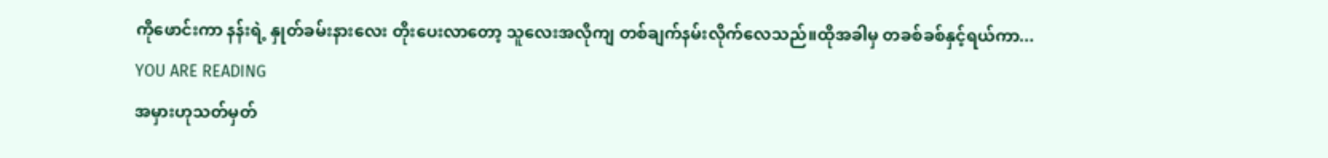ကိုဖောင်းကာ နန်းရဲ့ နှုတ်ခမ်းနားလေး တိုးပေးလာတော့ သူလေးအလိုကျ တစ်ချက်နမ်းလိုက်လေသည်။ထိုအခါမှ တခစ်ခစ်နှင့်ရယ်ကာ...
YOU ARE READING
အမှားဟုသတ်မှတ်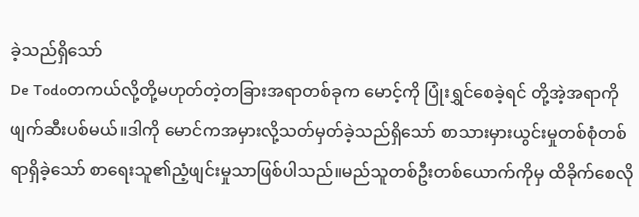ခဲ့သည်ရှိသော်
De Todoတကယ်လို့တို့မဟုတ်တဲ့တခြားအရာတစ်ခုက မောင့်ကို ပြုံးရွှင်စေခဲ့ရင် တို့အဲ့အရာကိုဖျက်ဆီးပစ်မယ်။ဒါကို မောင်ကအမှားလို့သတ်မှတ်ခဲ့သည်ရှိသော် စာသားမှားယွင်းမှုတစ်စုံတစ်ရာရှိခဲ့သော် စာရေးသူ၏ညံ့ဖျင်းမှုသာဖြစ်ပါသည်။မည်သူတစ်ဦးတစ်ယောက်ကိုမှ ထိခိုက်စေလို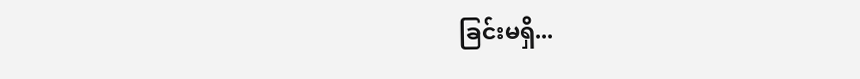ခြင်းမရှိ...